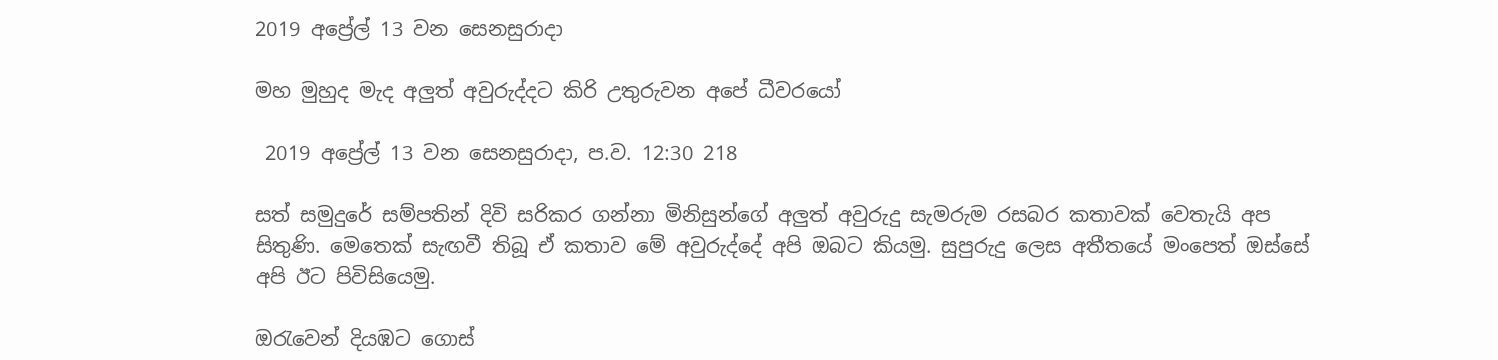2019 අප්‍රේල් 13 වන සෙනසුරාදා

මහ මුහුද මැද අලුත් අවුරුද්දට කිරි උතුරුවන අපේ ධීවරයෝ

 2019 අප්‍රේල් 13 වන සෙනසුරාදා, ප.ව. 12:30 218

සත් සමුදුරේ සම්පතින් දිවි සරිකර ගන්නා මිනිසුන්ගේ අලුත් අවුරුදු සැමරුම රසබර කතාවක් වෙතැයි අප සිතුණි. මෙතෙක් සැඟවී තිබූ ඒ කතාව මේ අවුරුද්දේ අපි ඔබට කියමු. සුපුරුදු ලෙස අතීතයේ මංපෙත් ඔස්සේ අපි ඊට පිවිසියෙමු.

ඔරැවෙන් දියඹට ගොස්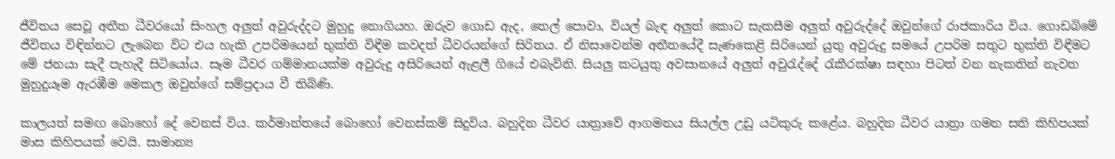ජීවිතය සෙවූ අතීත ධීවරයෝ සිංහල අලුත් අවුරුද්දට මුහුදු නොගියහ. ඔරුව ගොඩ ඇද, තෙල් පොවා, වියල් බැඳ අලුත් කොට සැකසීම අලුත් අවුරුද්දේ ඔවුන්ගේ රාජකාරිය විය. ගොඩබිමේ ජීවිතය විඳින්නට ලැබෙන විට එය හැකි උපරිමයෙන් භුක්ති විඳීම කවදත් ධීවරයන්ගේ සිරිතය. ඒ නිසාවෙන්ම අතීතයේදී සැණකෙළි සිරියෙන් යුතු අවුරුදු සමයේ උපරිම සතුට භුක්ති විඳීමට මේ ජනයා සැදී පැහැදී සිටියෝය. සෑම ධීවර ගම්මානයක්ම අවුරුදු අසිරියෙන් ඇළලී ගියේ එබැවිනි. සියලු කටයුතු අවසානයේ අලුත් අවුරැද්දේ රැකීරක්ෂා සඳහා පිටත් වන නැකතින් නැවත මුහුදුයෑම ඇරඹීම මෙකල ඔවුන්ගේ සම්ප්‍රදාය වී තිබිණි.

කාලයත් සමඟ බොහෝ දේ වෙනස් විය. කර්මාන්තයේ බොහෝ වෙනස්කම් සිදුවිය. බහුදින ධීවර යාත්‍රාවේ ආගමනය සියල්ල උඩු යටිකුරු කළේය. බහුදින ධීවර යාත්‍රා ගමන සති කිහිපයක් මාස කිහිපයක් වෙයි. සාමාන්‍ය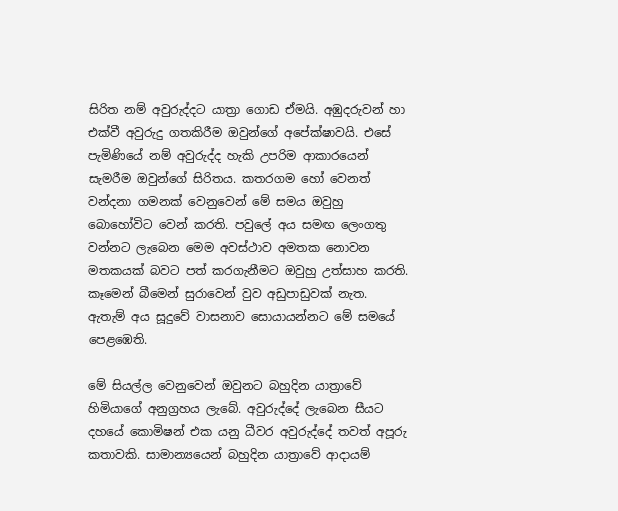සිරිත නම් අවුරුද්දට යාත්‍රා ගොඩ ඒමයි. අඹුදරුවන් හා එක්වී අවුරුදු ගතකිරීම ඔවුන්ගේ අපේක්ෂාවයි. එසේ පැමිණියේ නම් අවුරුද්ද හැකි උපරිම ආකාරයෙන් සැමරීම ඔවුන්ගේ සිරිතය. කතරගම හෝ වෙනත් වන්දනා ගමනක් වෙනුවෙන් මේ සමය ඔවුහු බොහෝවිට වෙන් කරති. පවුලේ අය සමඟ ලෙංගතු වන්නට ලැබෙන මෙම අවස්ථාව අමතක නොවන මතකයක් බවට පත් කරගැනීමට ඔවුහු උත්සාහ කරති. කෑමෙන් බීමෙන් සුරාවෙන් වුව අඩුපාඩුවක් නැත. ඇතැම් අය සූදුවේ වාසනාව සොයායන්නට මේ සමයේ පෙළඹෙති.

මේ සියල්ල වෙනුවෙන් ඔවුනට බහුදින යාත්‍රාවේ හිමියාගේ අනුග්‍රහය ලැබේ. අවුරුද්දේ ලැබෙන සීයට දහයේ කොමිෂන් එක යනු ධීවර අවුරුද්දේ තවත් අපූරු කතාවකි. සාමාන්‍යයෙන් බහුදින යාත්‍රාවේ ආදායම්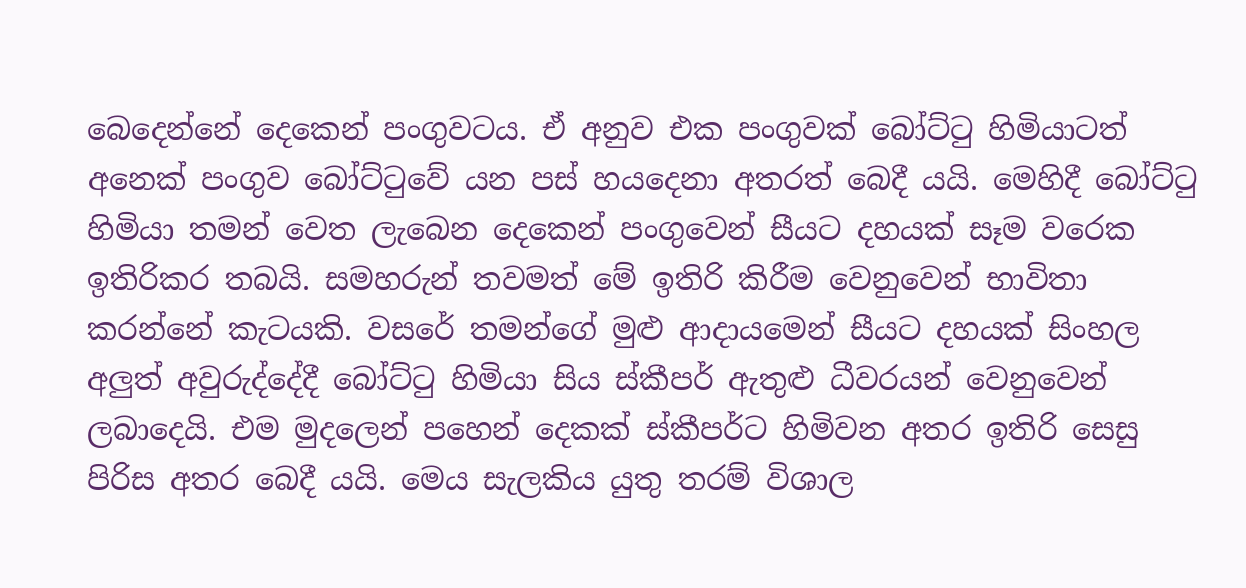බෙදෙන්නේ දෙකෙන් පංගුවටය. ඒ අනුව එක පංගුවක් බෝට්ටු හිමියාටත් අනෙක් පංගුව බෝට්ටුවේ යන පස් හයදෙනා අතරත් බෙදී යයි. මෙහිදී බෝට්ටු හිමියා තමන් වෙත ලැබෙන දෙකෙන් පංගුවෙන් සීයට දහයක් සෑම වරෙක ඉතිරිකර තබයි. සමහරුන් තවමත් මේ ඉතිරි කිරීම වෙනුවෙන් භාවිතා කරන්නේ කැටයකි. වසරේ තමන්ගේ මුළු ආදායමෙන් සීයට දහයක් සිංහල අලුත් අවුරුද්දේදී බෝට්ටු හිමියා සිය ස්කීපර් ඇතුළු ධීවරයන් වෙනුවෙන් ලබාදෙයි. එම මුදලෙන් පහෙන් දෙකක් ස්කීපර්ට හිමිවන අතර ඉතිරි සෙසු පිරිස අතර බෙදී යයි. මෙය සැලකිය යුතු තරම් විශාල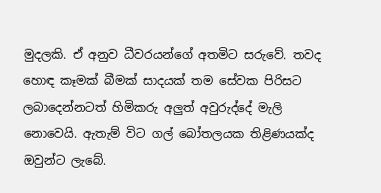මුදලකි. ඒ අනුව ධීවරයන්ගේ අතමිට සරුවේ. තවද හොඳ කෑමක් බීමක් සාදයක් තම සේවක පිරිසට ලබාදෙන්නටත් හිමිකරු අලුත් අවුරුද්දේ මැලි නොවෙයි. ඇතැම් විට ගල් බෝතලයක තිළිණයක්ද ඔවුන්ට ලැබේ.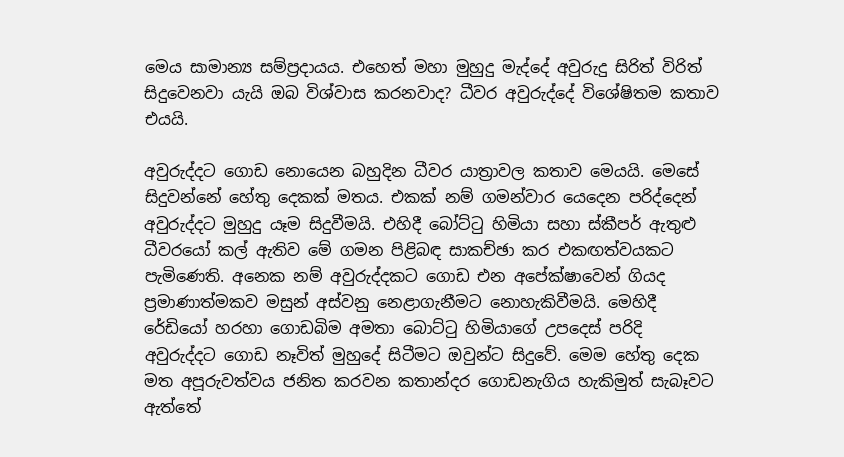මෙය සාමාන්‍ය සම්ප්‍රදායය. එහෙත් මහා මුහුදු මැද්දේ අවුරුදු සිරිත් විරිත් සිදුවෙනවා යැයි ඔබ විශ්වාස කරනවාද? ධීවර අවුරුද්දේ විශේෂිතම කතාව එයයි.

අවුරුද්දට ගොඩ නොයෙන බහුදින ධීවර යාත්‍රාවල කතාව මෙයයි. මෙසේ සිදුවන්නේ හේතු දෙකක් මතය. එකක් නම් ගමන්වාර යෙදෙන පරිද්දෙන් අවුරුද්දට මුහුදු යෑම සිදුවීමයි. එහිදී බෝට්ටු හිමියා සහා ස්කීපර් ඇතුළු ධීවරයෝ කල් ඇතිව මේ ගමන පිළිබඳ සාකච්ඡා කර එකඟත්වයකට පැමිණෙති. අනෙක නම් අවුරුද්දකට ගොඩ එන අපේක්ෂාවෙන් ගියද ප්‍රමාණාත්මකව මසුන් අස්වනු නෙළාගැනීමට නොහැකිවීමයි. මෙහිදී රේඩියෝ හරහා ගොඩබිම අමතා බොට්ටු හිමියාගේ උපදෙස් පරිදි අවුරුද්දට ගොඩ නෑවිත් මුහුදේ සිටීමට ඔවුන්ට සිදුවේ. මෙම හේතු දෙක මත අපූරුවත්වය ජනිත කරවන කතාන්දර ගොඩනැගිය හැකිමුත් සැබෑවට ඇත්තේ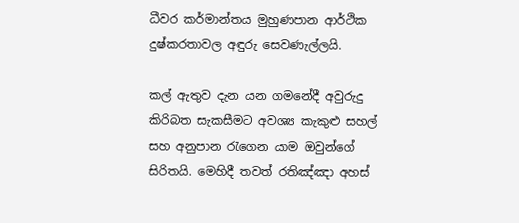ධීවර කර්මාන්තය මුහුණපාන ආර්ථික දුෂ්කරතාවල අඳුරු සෙවණැල්ලයි.

කල් ඇතුව දැන යන ගමනේදී අවුරුදු කිරිබත සැකසීමට අවශ්‍ය කැකුළු සහල් සහ අනුපාන රැගෙන යාම ඔවුන්ගේ සිරිතයි. මෙහිදී තවත් රතිඤ්ඤා අහස්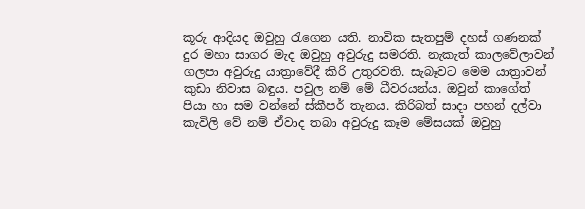කූරු ආදියද ඔවුහු රැගෙන යති. නාවික සැතපුම් දහස් ගණනක් දුර මහා සාගර මැද ඔවුහු අවුරුදු සමරති. නැකැත් කාලවේලාවන් ගලපා අවුරුදු යාත්‍රාවේදී කිරි උතුරවති. සැබෑවට මෙම යාත්‍රාවන් කුඩා නිවාස බඳුය. පවුල නම් මේ ධීවරයන්ය. ඔවුන් කාගේත් පියා හා සම වන්නේ ස්කීපර් තැනය. කිරිබත් සාදා පහන් දල්වා කැවිලි වේ නම් ඒවාද තබා අවුරුදු කෑම මේසයක් ඔවුහු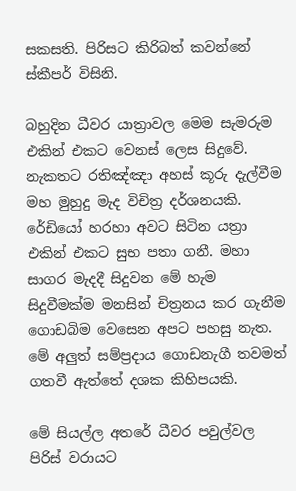සකසති. පිරිසට කිරිබත් කවන්නේ ස්කීපර් විසිනි.

බහුදින ධීවර යාත්‍රාවල මෙම සැමරුම එකින් එකට වෙනස් ලෙස සිදුවේ. නැකතට රතිඤ්ඤා අහස් කූරු දැල්වීම මහ මුහුදු මැද විචිත්‍ර දර්ශනයකි. රේඩියෝ හරහා අවට සිටින යත්‍රා එකින් එකට සුභ පතා ගනී. මහා සාගර මැදදී සිදුවන මේ හැම සිදුවීමක්ම මනසින් චිත්‍රනය කර ගැනීම ගොඩබිම වෙසෙන අපට පහසු නැත. මේ අලුත් සම්ප්‍රදාය ගොඩනැගී තවමත් ගතවී ඇත්තේ දශක කිහිපයකි.

මේ සියල්ල අතරේ ධීවර පවුල්වල පිරිස් වරායට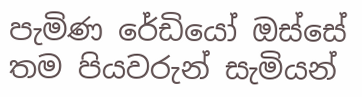පැමිණ රේඩියෝ ඔස්සේ තම පියවරුන් සැමියන්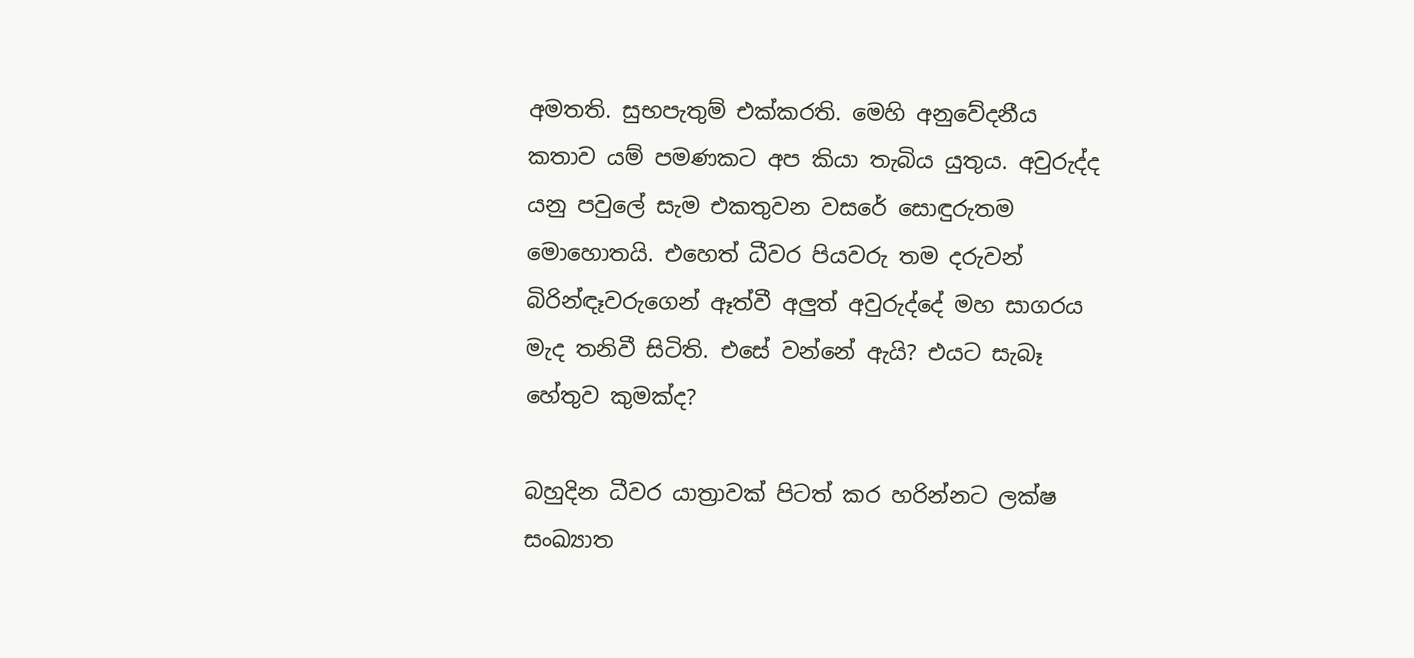අමතති. සුභපැතුම් එක්කරති. මෙහි අනුවේදනීය කතාව යම් පමණකට අප කියා තැබිය යුතුය. අවුරුද්ද යනු පවුලේ සැම එකතුවන වසරේ සොඳුරුතම මොහොතයි. එහෙත් ධීවර පියවරු තම දරුවන් බිරින්ඳෑවරුගෙන් ඈත්වී අලුත් අවුරුද්දේ මහ සාගරය මැද තනිවී සිටිති. එසේ වන්නේ ඇයි? එයට සැබෑ හේතුව කුමක්ද?

බහුදින ධීවර යාත්‍රාවක් පිටත් කර හරින්නට ලක්ෂ සංඛ්‍යාත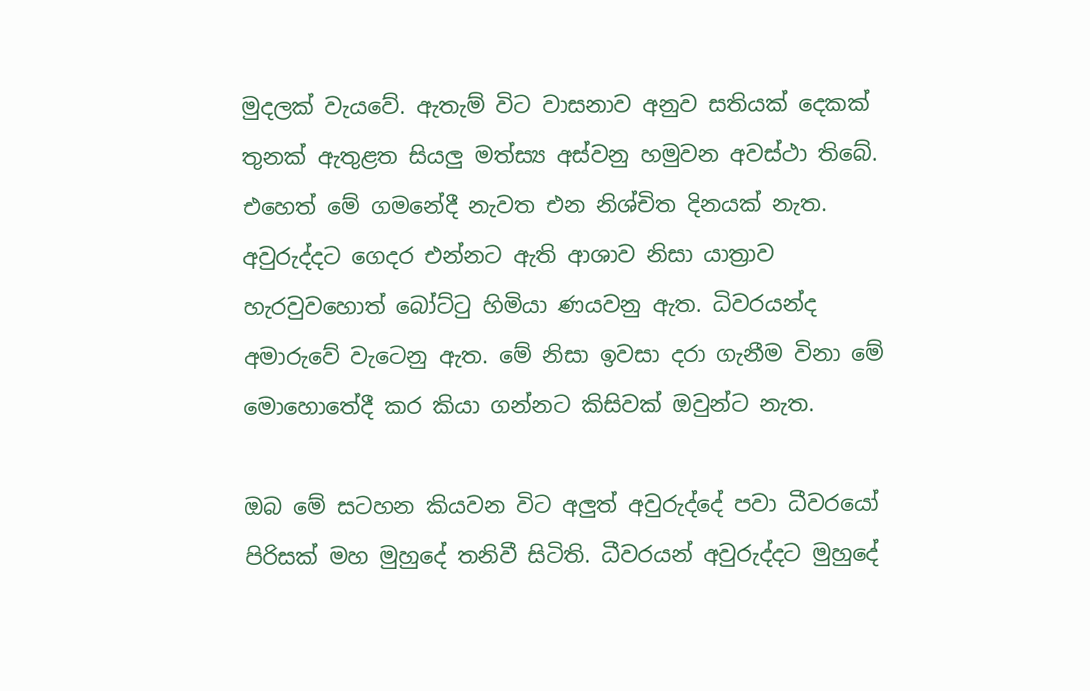මුදලක් වැයවේ. ඇතැම් විට වාසනාව අනුව සතියක් දෙකක් තුනක් ඇතුළත සියලු මත්ස්‍ය අස්වනු හමුවන අවස්ථා තිබේ. එහෙත් මේ ගමනේදී නැවත එන නිශ්චිත දිනයක් නැත. අවුරුද්දට ගෙදර එන්නට ඇති ආශාව නිසා යාත්‍රාව හැරවුවහොත් බෝට්ටු හිමියා ණයවනු ඇත. ධිවරයන්ද අමාරුවේ වැටෙනු ඇත. මේ නිසා ඉවසා දරා ගැනීම විනා මේ මොහොතේදී කර කියා ගන්නට කිසිවක් ඔවුන්ට නැත.

ඔබ මේ සටහන කියවන විට අලුත් අවුරුද්දේ පවා ධීවරයෝ පිරිසක් මහ මුහුදේ තනිවී සිටිති. ධීවරයන් අවුරුද්දට මුහුදේ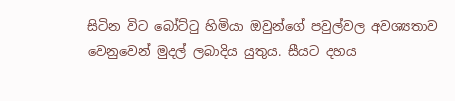සිටින විට බෝට්ටු හිමියා ඔවුන්ගේ පවුල්වල අවශ්‍යතාව වෙනුවෙන් මුදල් ලබාදිය යුතුය. සීයට දහය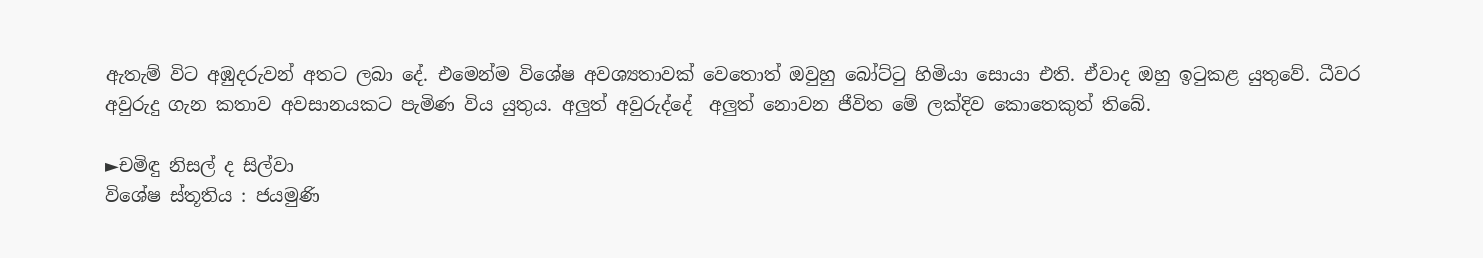ඇතැම් විට අඹුදරුවන් අතට ලබා දේ. එමෙන්ම විශේෂ අවශ්‍යතාවක් වෙතොත් ඔවුහු බෝට්ටු හිමියා සොයා එති. ඒවාද ඔහු ඉටුකළ යුතුවේ. ධීවර අවුරුදු ගැන කතාව අවසානයකට පැමිණ විය යුතුය. අලුත් අවුරුද්දේ  අලුත් නොවන ජීවිත මේ ලක්දිව කොතෙකුත් තිබේ.

►චමිඳු නිසල් ද සිල්වා
විශේෂ ස්තූතිය : ජයමුණි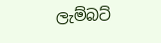ලැම්බට්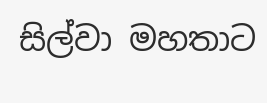සිල්වා මහතාට